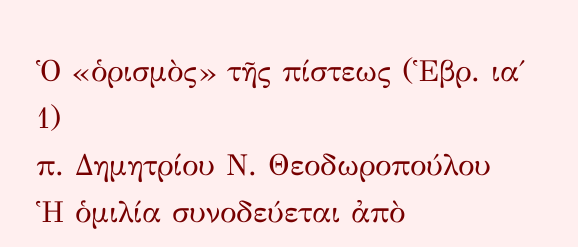Ὁ «ὁρισμὸς» τῆς πίστεως (Ἑβρ. ια΄ 1)
π. Δημητρίου Ν. Θεοδωροπούλου
Ἡ ὁμιλία συνοδεύεται ἀπὸ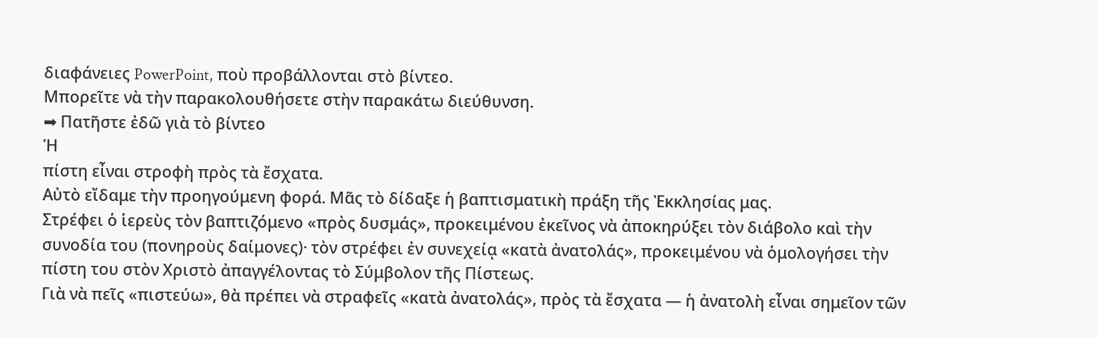διαφάνειες PowerPoint, ποὺ προβάλλονται στὸ βίντεο.
Μπορεῖτε νὰ τὴν παρακολουθήσετε στὴν παρακάτω διεύθυνση.
➡ Πατῆστε ἐδῶ γιὰ τὸ βίντεο
Ἡ
πίστη εἶναι στροφὴ πρὸς τὰ ἔσχατα.
Αὐτὸ εἴδαμε τὴν προηγούμενη φορά. Μᾶς τὸ δίδαξε ἡ βαπτισματικὴ πράξη τῆς Ἐκκλησίας μας.
Στρέφει ὁ ἱερεὺς τὸν βαπτιζόμενο «πρὸς δυσμάς», προκειμένου ἐκεῖνος νὰ ἀποκηρύξει τὸν διάβολο καὶ τὴν συνοδία του (πονηροὺς δαίμονες)· τὸν στρέφει ἐν συνεχείᾳ «κατὰ ἀνατολάς», προκειμένου νὰ ὁμολογήσει τὴν πίστη του στὸν Χριστὸ ἀπαγγέλοντας τὸ Σύμβολον τῆς Πίστεως.
Γιὰ νὰ πεῖς «πιστεύω», θὰ πρέπει νὰ στραφεῖς «κατὰ ἀνατολάς», πρὸς τὰ ἔσχατα — ἡ ἀνατολὴ εἶναι σημεῖον τῶν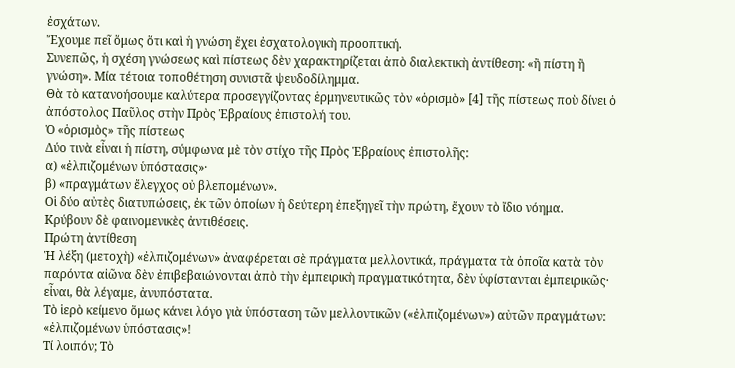ἐσχάτων.
Ἔχουμε πεῖ ὅμως ὅτι καὶ ἡ γνώση ἔχει ἐσχατολογικὴ προοπτική.
Συνεπῶς, ἡ σχέση γνώσεως καὶ πίστεως δὲν χαρακτηρίζεται ἀπὸ διαλεκτικὴ ἀντίθεση: «ἢ πίστη ἢ γνώση». Μία τέτοια τοποθέτηση συνιστᾶ ψευδοδίλημμα.
Θὰ τὸ κατανοήσουμε καλύτερα προσεγγίζοντας ἑρμηνευτικῶς τὸν «ὁρισμὸ» [4] τῆς πίστεως ποὺ δίνει ὁ ἀπόστολος Παῦλος στὴν Πρὸς Ἑβραίους ἐπιστολή του.
Ὁ «ὁρισμὸς» τῆς πίστεως
Δύο τινὰ εἶναι ἡ πίστη, σύμφωνα μὲ τὸν στίχο τῆς Πρὸς Ἑβραίους ἐπιστολῆς:
α) «ἐλπιζομένων ὑπόστασις»·
β) «πραγμάτων ἔλεγχος οὐ βλεπομένων».
Οἱ δύο αὐτὲς διατυπώσεις, ἐκ τῶν ὁποίων ἡ δεύτερη ἐπεξηγεῖ τὴν πρώτη, ἔχουν τὸ ἴδιο νόημα.
Κρύβουν δὲ φαινομενικὲς ἀντιθέσεις.
Πρώτη ἀντίθεση
Ἡ λέξη (μετοχὴ) «ἐλπιζομένων» ἀναφέρεται σὲ πράγματα μελλοντικά, πράγματα τὰ ὁποῖα κατὰ τὸν παρόντα αἰῶνα δὲν ἐπιβεβαιώνονται ἀπὸ τὴν ἐμπειρικὴ πραγματικότητα, δὲν ὑφίστανται ἐμπειρικῶς· εἶναι, θὰ λέγαμε, ἀνυπόστατα.
Τὸ ἱερὸ κείμενο ὅμως κάνει λόγο γιὰ ὑπόσταση τῶν μελλοντικῶν («ἐλπιζομένων») αὐτῶν πραγμάτων: «ἐλπιζομένων ὑπόστασις»!
Τί λοιπόν; Τὸ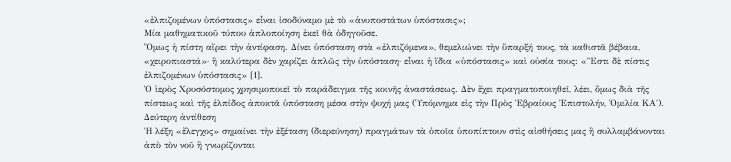«ἐλπιζομένων ὑπόστασις» εἶναι ἰσοδύναμο μὲ τὸ «ἀνυποστάτων ὑπόστασις»;
Μία μαθηματικοῦ τύπου ἁπλοποίηση ἐκεῖ θὰ ὁδηγοῦσε.
Ὅμως ἡ πίστη αἴρει τὴν ἀντίφαση. Δίνει ὑπόσταση στὰ «ἐλπιζόμενα», θεμελιώνει τὴν ὕπαρξή τους, τὰ καθιστᾶ βέβαια, «χειροπιαστά»· ἢ καλύτερα δὲν χαρίζει ἁπλῶς τὴν ὑπόσταση· εἶναι ἡ ἴδια «ὑπόστασις» καὶ οὐσία τους: «Ἔστι δὲ πίστις ἐλπιζομένων ὑπόστασις» [1].
Ὁ ἱερὸς Χρυσόστομος χρησιμοποιεῖ τὸ παράδειγμα τῆς κοινῆς ἀναστάσεως. Δὲν ἔχει πραγματοποιηθεῖ, λέει, ὅμως διὰ τῆς πίστεως καὶ τῆς ἐλπίδος ἀποκτᾶ ὑπόσταση μέσα στὴν ψυχή μας (Ὑπόμνημα εἰς τὴν Πρὸς Ἑβραίους Ἐπιστολήν, Ὁμιλία ΚΑ΄).
Δεύτερη ἀντίθεση
Ἡ λέξη «ἔλεγχος» σημαίνει τὴν ἐξέταση (διερεύνηση) πραγμάτων τὰ ὁποῖα ὑποπίπτουν στὶς αἰσθήσεις μας ἢ συλλαμβάνονται ἀπὸ τὸν νοῦ ἢ γνωρίζονται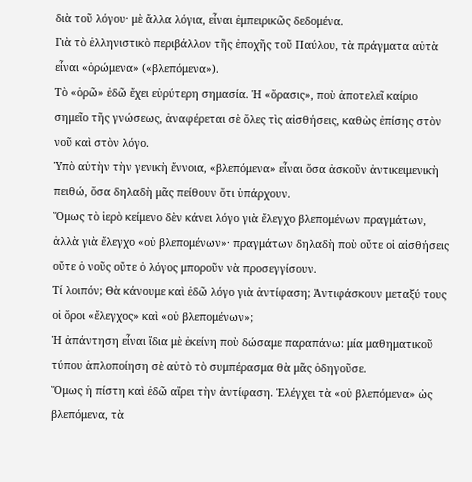διὰ τοῦ λόγου· μὲ ἄλλα λόγια, εἶναι ἐμπειρικῶς δεδομένα.
Γιὰ τὸ ἑλληνιστικὸ περιβάλλον τῆς ἐποχῆς τοῦ Παύλου, τὰ πράγματα αὐτὰ εἶναι «ὁρώμενα» («βλεπόμενα»).
Τὸ «ὁρῶ» ἐδῶ ἔχει εὐρύτερη σημασία. Ἡ «ὅρασις», ποὺ ἀποτελεῖ καίριο σημεῖο τῆς γνώσεως, ἀναφέρεται σὲ ὅλες τὶς αἰσθήσεις, καθὼς ἐπίσης στὸν νοῦ καὶ στὸν λόγο.
Ὑπὸ αὐτὴν τὴν γενικὴ ἔννοια, «βλεπόμενα» εἶναι ὅσα ἀσκοῦν ἀντικειμενικὴ πειθώ, ὅσα δηλαδὴ μᾶς πείθουν ὅτι ὑπάρχουν.
Ὅμως τὸ ἱερὸ κείμενο δὲν κάνει λόγο γιὰ ἔλεγχο βλεπομένων πραγμάτων, ἀλλὰ γιὰ ἔλεγχο «οὐ βλεπομένων»· πραγμάτων δηλαδὴ ποὺ οὔτε οἱ αἰσθήσεις οὔτε ὁ νοῦς οὔτε ὁ λόγος μποροῦν νὰ προσεγγίσουν.
Τί λοιπόν; Θὰ κάνουμε καὶ ἐδῶ λόγο γιὰ ἀντίφαση; Ἀντιφάσκουν μεταξύ τους οἱ ὅροι «ἔλεγχος» καὶ «οὐ βλεπομένων»;
Ἡ ἀπάντηση εἶναι ἴδια μὲ ἐκείνη ποὺ δώσαμε παραπάνω: μία μαθηματικοῦ τύπου ἁπλοποίηση σὲ αὐτὸ τὸ συμπέρασμα θὰ μᾶς ὁδηγοῦσε.
Ὅμως ἡ πίστη καὶ ἐδῶ αἴρει τὴν ἀντίφαση. Ἐλέγχει τὰ «οὐ βλεπόμενα» ὡς βλεπόμενα, τὰ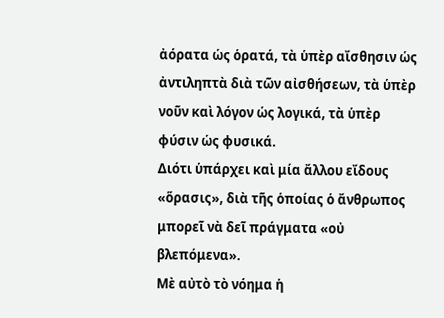ἀόρατα ὡς ὁρατά, τὰ ὑπὲρ αἴσθησιν ὡς ἀντιληπτὰ διὰ τῶν αἰσθήσεων, τὰ ὑπὲρ νοῦν καὶ λόγον ὡς λογικά, τὰ ὑπὲρ φύσιν ὡς φυσικά.
Διότι ὑπάρχει καὶ μία ἄλλου εἴδους «ὅρασις», διὰ τῆς ὁποίας ὁ ἄνθρωπος μπορεῖ νὰ δεῖ πράγματα «οὐ βλεπόμενα».
Μὲ αὐτὸ τὸ νόημα ἡ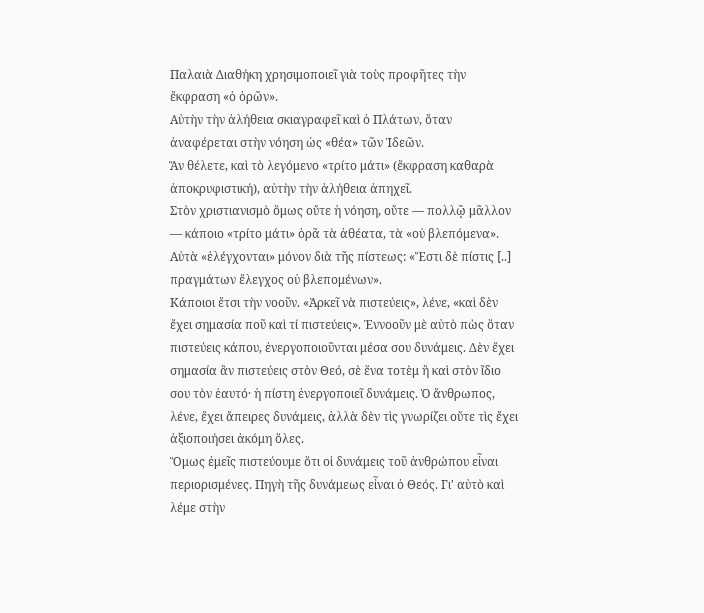Παλαιὰ Διαθήκη χρησιμοποιεῖ γιὰ τοὺς προφῆτες τὴν ἔκφραση «ὁ ὁρῶν».
Αὐτὴν τὴν ἀλήθεια σκιαγραφεῖ καὶ ὁ Πλάτων, ὅταν ἀναφέρεται στὴν νόηση ὡς «θέα» τῶν Ἰδεῶν.
Ἄν θέλετε, καὶ τὸ λεγόμενο «τρίτο μάτι» (ἔκφραση καθαρὰ ἀποκρυφιστική), αὐτὴν τὴν ἀλήθεια ἀπηχεῖ.
Στὸν χριστιανισμὸ ὅμως οὔτε ἡ νόηση, οὔτε — πολλῷ μᾶλλον — κάποιο «τρίτο μάτι» ὁρᾶ τὰ ἀθέατα, τὰ «οὐ βλεπόμενα».
Αὐτὰ «ἐλέγχονται» μόνον διὰ τῆς πίστεως: «Ἔστι δὲ πίστις [..] πραγμάτων ἔλεγχος οὐ βλεπομένων».
Κάποιοι ἔτσι τὴν νοοῦν. «Ἀρκεῖ νὰ πιστεύεις», λένε, «καὶ δὲν ἔχει σημασία ποῦ καὶ τί πιστεύεις». Ἐννοοῦν μὲ αὐτὸ πὼς ὅταν πιστεύεις κάπου, ἐνεργοποιοῦνται μέσα σου δυνάμεις. Δὲν ἔχει σημασία ἂν πιστεύεις στὸν Θεό, σὲ ἕνα τοτὲμ ἢ καὶ στὸν ἴδιο σου τὸν ἑαυτό· ἡ πίστη ἐνεργοποιεῖ δυνάμεις. Ὁ ἄνθρωπος, λένε, ἔχει ἄπειρες δυνάμεις, ἀλλὰ δὲν τὶς γνωρίζει οὔτε τὶς ἔχει ἀξιοποιήσει ἀκόμη ὅλες.
Ὅμως ἐμεῖς πιστεύουμε ὅτι οἱ δυνάμεις τοῦ ἀνθρώπου εἶναι περιορισμένες. Πηγὴ τῆς δυνάμεως εἶναι ὁ Θεός. Γι' αὐτὸ καὶ λέμε στὴν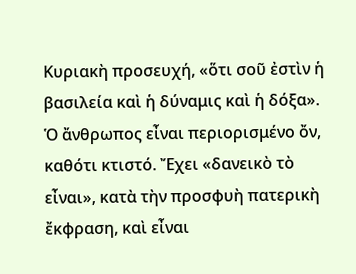Κυριακὴ προσευχή, «ὅτι σοῦ ἐστὶν ἡ βασιλεία καὶ ἡ δύναμις καὶ ἡ δόξα».
Ὁ ἄνθρωπος εἶναι περιορισμένο ὄν, καθότι κτιστό. Ἔχει «δανεικὸ τὸ εἶναι», κατὰ τὴν προσφυὴ πατερικὴ ἔκφραση, καὶ εἶναι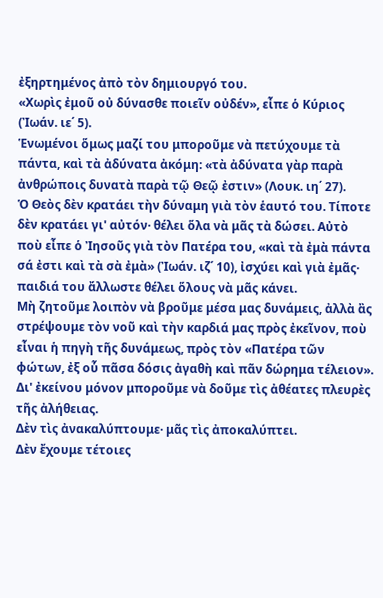ἐξηρτημένος ἀπὸ τὸν δημιουργό του.
«Χωρὶς ἐμοῦ οὐ δύνασθε ποιεῖν οὐδέν», εἶπε ὁ Κύριος (Ἰωάν. ιε΄ 5).
Ἑνωμένοι ὅμως μαζί του μποροῦμε νὰ πετύχουμε τὰ πάντα, καὶ τὰ ἀδύνατα ἀκόμη: «τὰ ἀδύνατα γὰρ παρὰ ἀνθρώποις δυνατὰ παρὰ τῷ Θεῷ ἐστιν» (Λουκ. ιη΄ 27).
Ὁ Θεὸς δὲν κρατάει τὴν δύναμη γιὰ τὸν ἑαυτό του. Τίποτε δὲν κρατάει γι' αὐτόν· θέλει ὅλα νὰ μᾶς τὰ δώσει. Αὐτὸ ποὺ εἶπε ὁ Ἰησοῦς γιὰ τὸν Πατέρα του, «καὶ τὰ ἐμὰ πάντα σά ἐστι καὶ τὰ σὰ ἐμὰ» (Ἰωάν. ιζ΄ 10), ἰσχύει καὶ γιὰ ἐμᾶς· παιδιά του ἄλλωστε θέλει ὅλους νὰ μᾶς κάνει.
Μὴ ζητοῦμε λοιπὸν νὰ βροῦμε μέσα μας δυνάμεις, ἀλλὰ ἂς στρέψουμε τὸν νοῦ καὶ τὴν καρδιά μας πρὸς ἐκεῖνον, ποὺ εἶναι ἡ πηγὴ τῆς δυνάμεως, πρὸς τὸν «Πατέρα τῶν φώτων, ἐξ οὗ πᾶσα δόσις ἀγαθὴ καὶ πᾶν δώρημα τέλειον».
Δι' ἐκείνου μόνον μποροῦμε νὰ δοῦμε τὶς ἀθέατες πλευρὲς τῆς ἀλήθειας.
Δὲν τὶς ἀνακαλύπτουμε· μᾶς τὶς ἀποκαλύπτει.
Δὲν ἔχουμε τέτοιες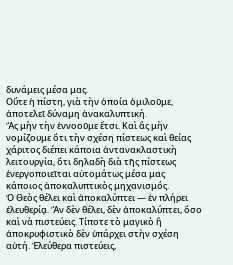δυνάμεις μέσα μας.
Οὔτε ἡ πίστη, γιὰ τὴν ὁποία ὁμιλοῦμε, ἀποτελεῖ δύναμη ἀνακαλυπτική.
Ἂς μὴν τὴν ἐννοοῦμε ἔτσι. Καὶ ἂς μὴν νομίζουμε ὅτι τὴν σχέση πίστεως καὶ θείας χάριτος διέπει κάποια ἀντανακλαστικὴ λειτουργία, ὅτι δηλαδὴ διὰ τῆς πίστεως ἐνεργοποιεῖται αὐτομάτως μέσα μας κάποιος ἀποκαλυπτικὸς μηχανισμός.
Ὁ Θεὸς θέλει καὶ ἀποκαλύπτει — ἐν πλήρει ἐλευθερίᾳ. Ἂν δὲν θέλει, δὲν ἀποκαλύπτει, ὅσο καὶ νὰ πιστεύεις. Τίποτε τὸ μαγικὸ ἢ ἀποκρυφιστικὸ δὲν ὑπάρχει στὴν σχέση αὐτή. Ἐλεύθερα πιστεύεις,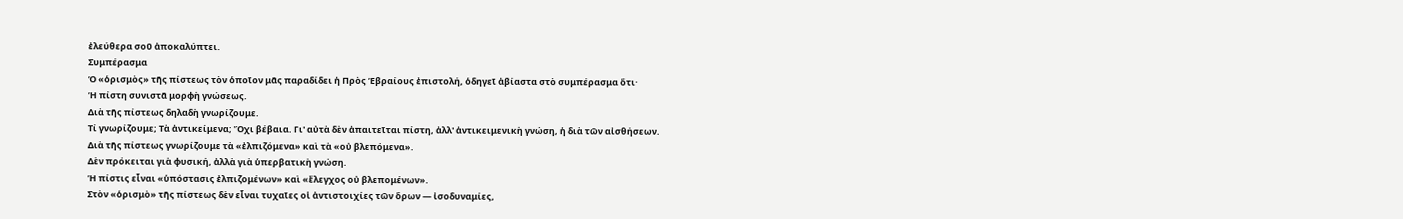ἐλεύθερα σοῦ ἀποκαλύπτει.
Συμπέρασμα
Ὁ «ὁρισμὸς» τῆς πίστεως τὸν ὁποῖον μᾶς παραδίδει ἡ Πρὸς Ἑβραίους ἐπιστολή, ὁδηγεῖ ἀβίαστα στὸ συμπέρασμα ὅτι·
Ἡ πίστη συνιστᾶ μορφὴ γνώσεως.
Διὰ τῆς πίστεως δηλαδὴ γνωρίζουμε.
Τί γνωρίζουμε; Τὰ ἀντικείμενα; Ὄχι βέβαια. Γι' αὐτὰ δὲν ἀπαιτεῖται πίστη, ἀλλ' ἀντικειμενικὴ γνώση, ἡ διὰ τῶν αἰσθήσεων.
Διὰ τῆς πίστεως γνωρίζουμε τὰ «ἐλπιζόμενα» καὶ τὰ «οὐ βλεπόμενα».
Δὲν πρόκειται γιὰ φυσική, ἀλλὰ γιὰ ὑπερβατικὴ γνώση.
Ἡ πίστις εἶναι «ὑπόστασις ἐλπιζομένων» καὶ «ἔλεγχος οὐ βλεπομένων».
Στὸν «ὁρισμὸ» τῆς πίστεως δὲν εἶναι τυχαῖες οἱ ἀντιστοιχίες τῶν ὅρων — ἰσοδυναμίες,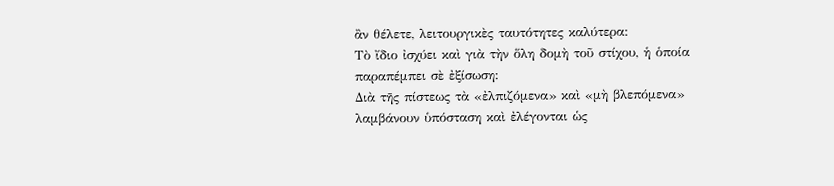ἂν θέλετε, λειτουργικὲς ταυτότητες καλύτερα:
Τὸ ἴδιο ἰσχύει καὶ γιὰ τὴν ὅλη δομὴ τοῦ στίχου, ἡ ὁποία παραπέμπει σὲ ἐξίσωση:
Διὰ τῆς πίστεως τὰ «ἐλπιζόμενα» καὶ «μὴ βλεπόμενα» λαμβάνουν ὑπόσταση καὶ ἐλέγονται ὡς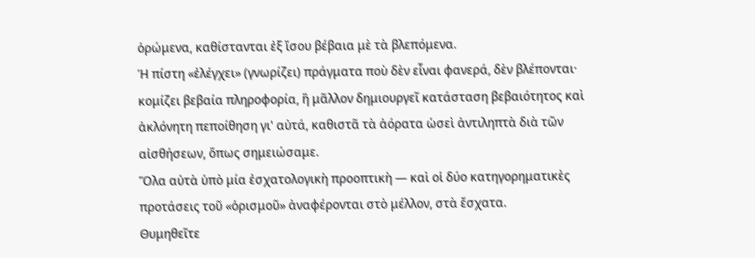ὁρώμενα, καθίστανται ἐξ ἴσου βέβαια μὲ τὰ βλεπόμενα.
Ἡ πίστη «ἐλέγχει» (γνωρίζει) πράγματα ποὺ δὲν εἶναι φανερά, δὲν βλέπονται· κομίζει βεβαία πληροφορία, ἢ μᾶλλον δημιουργεῖ κατάσταση βεβαιότητος καὶ ἀκλόνητη πεποίθηση γι' αὐτά, καθιστᾶ τὰ ἀόρατα ὡσεὶ ἀντιληπτὰ διὰ τῶν αἰσθήσεων, ὅπως σημειώσαμε.
Ὅλα αὐτὰ ὑπὸ μία ἐσχατολογικὴ προοπτικὴ — καὶ οἱ δύο κατηγορηματικὲς προτάσεις τοῦ «ὁρισμοῦ» ἀναφέρονται στὸ μέλλον, στὰ ἔσχατα.
Θυμηθεῖτε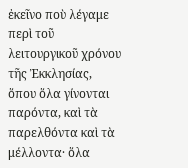ἐκεῖνο ποὺ λέγαμε περὶ τοῦ λειτουργικοῦ χρόνου τῆς Ἐκκλησίας, ὅπου ὅλα γίνονται παρόντα, καὶ τὰ παρελθόντα καὶ τὰ μέλλοντα· ὅλα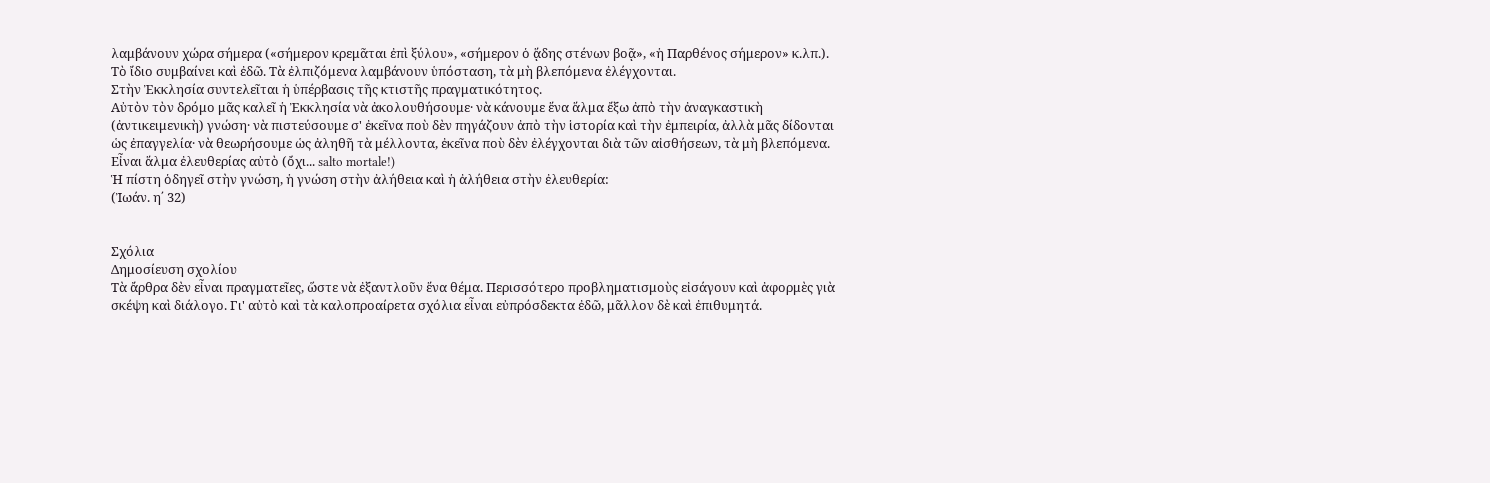λαμβάνουν χώρα σήμερα («σήμερον κρεμᾶται ἐπὶ ξύλου», «σήμερον ὁ ᾅδης στένων βοᾷ», «ἡ Παρθένος σήμερον» κ.λπ.).
Τὸ ἴδιο συμβαίνει καὶ ἐδῶ. Τὰ ἐλπιζόμενα λαμβάνουν ὑπόσταση, τὰ μὴ βλεπόμενα ἐλέγχονται.
Στὴν Ἐκκλησία συντελεῖται ἡ ὑπέρβασις τῆς κτιστῆς πραγματικότητος.
Αὐτὸν τὸν δρόμο μᾶς καλεῖ ἡ Ἐκκλησία νὰ ἀκολουθήσουμε· νὰ κάνουμε ἕνα ἅλμα ἔξω ἀπὸ τὴν ἀναγκαστικὴ (ἀντικειμενικὴ) γνώση· νὰ πιστεύσουμε σ' ἐκεῖνα ποὺ δὲν πηγάζουν ἀπὸ τὴν ἱστορία καὶ τὴν ἐμπειρία, ἀλλὰ μᾶς δίδονται ὡς ἐπαγγελία· νὰ θεωρήσουμε ὡς ἀληθῆ τὰ μέλλοντα, ἐκεῖνα ποὺ δὲν ἐλέγχονται διὰ τῶν αἰσθήσεων, τὰ μὴ βλεπόμενα.
Εἶναι ἅλμα ἐλευθερίας αὐτὸ (ὄχι... salto mortale!)
Ἡ πίστη ὁδηγεῖ στὴν γνώση, ἡ γνώση στὴν ἀλήθεια καὶ ἡ ἀλήθεια στὴν ἐλευθερία:
(Ἰωάν. η΄ 32)


Σχόλια
Δημοσίευση σχολίου
Τὰ ἄρθρα δὲν εἶναι πραγματεῖες, ὥστε νὰ ἐξαντλοῦν ἕνα θέμα. Περισσότερο προβληματισμοὺς εἰσάγουν καὶ ἀφορμὲς γιὰ σκέψη καὶ διάλογο. Γι' αὐτὸ καὶ τὰ καλοπροαίρετα σχόλια εἶναι εὐπρόσδεκτα ἐδῶ, μᾶλλον δὲ καὶ ἐπιθυμητά.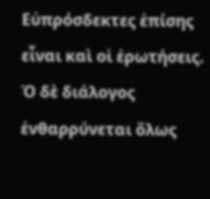Εὐπρόσδεκτες ἐπίσης εἶναι καὶ οἱ ἐρωτήσεις. Ὁ δὲ διάλογος ἐνθαρρύνεται ὅλως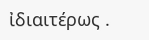ἰδιαιτέρως .